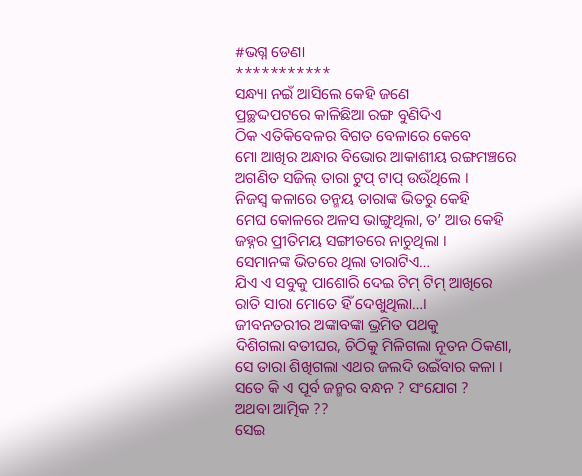#ଭଗ୍ନ ଡେଣା
***********
ସନ୍ଧ୍ୟା ନଇଁ ଆସିଲେ କେହି ଜଣେ
ପ୍ରଚ୍ଛଦ୍ଦପଟରେ କାଳିଛିଆ ରଙ୍ଗ ବୁଣିଦିଏ
ଠିକ ଏତିକିବେଳର ବିଗତ ବେଳାରେ କେବେ
ମୋ ଆଖିର ଅନ୍ଧାର ବିଭୋର ଆକାଶୀୟ ରଙ୍ଗମଞ୍ଚରେ
ଅଗଣିତ ସଜିଲ୍ ତାରା ଟୁପ୍ ଟାପ୍ ଉଉଁଥିଲେ ।
ନିଜସ୍ୱ କଳାରେ ତନ୍ମୟ ତାରାଙ୍କ ଭିତରୁ କେହି
ମେଘ କୋଳରେ ଅଳସ ଭାଙ୍ଗୁଥିଲା, ତ’ ଆଉ କେହି
ଜହ୍ନର ପ୍ରୀତିମୟ ସଙ୍ଗୀତରେ ନାଚୁଥିଲା ।
ସେମାନଙ୍କ ଭିତରେ ଥିଲା ତାରାଟିଏ…
ଯିଏ ଏ ସବୁକୁ ପାଶୋରି ଦେଇ ଟିମ୍ ଟିମ୍ ଆଖିରେ
ରାତି ସାରା ମୋତେ ହିଁ ଦେଖୁଥିଲା…।
ଜୀବନତରୀର ଅଙ୍କାବଙ୍କା ଭ୍ରମିତ ପଥକୁ
ଦିଶିଗଲା ବତୀଘର, ଚିଠିକୁ ମିଳିଗଲା ନୂତନ ଠିକଣା,
ସେ ତାରା ଶିଖିଗଲା ଏଥର ଜଲଦି ଉଇଁବାର କଳା ।
ସତେ କି ଏ ପୂର୍ବ ଜନ୍ମର ବନ୍ଧନ ? ସଂଯୋଗ ?
ଅଥବା ଆତ୍ମିକ ??
ସେଇ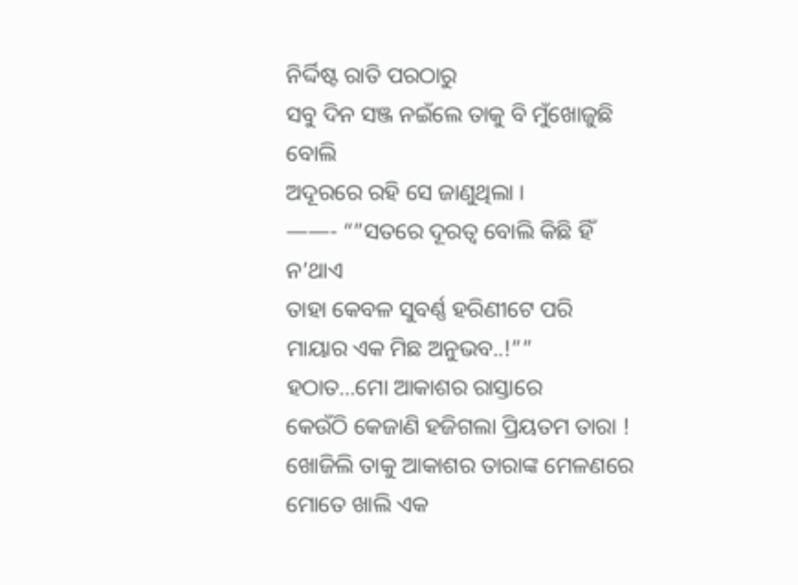ନିର୍ଦ୍ଦିଷ୍ଟ ରାତି ପରଠାରୁ
ସବୁ ଦିନ ସଞ୍ଜ ନଇଁଲେ ତାକୁ ବି ମୁଁଖୋଜୁଛି ବୋଲି
ଅଦୂରରେ ରହି ସେ ଜାଣୁଥିଲା ।
——- “”ସତରେ ଦୂରତ୍ୱ ବୋଲି କିଛି ହିଁ ନ’ଥାଏ
ତାହା କେବଳ ସୁବର୍ଣ୍ଣ ହରିଣୀଟେ ପରି
ମାୟାର ଏକ ମିଛ ଅନୁଭବ..!””
ହଠାତ…ମୋ ଆକାଶର ରାସ୍ତାରେ
କେଉଁଠି କେଜାଣି ହଜିଗଲା ପ୍ରିୟତମ ତାରା !
ଖୋଜିଲି ତାକୁ ଆକାଶର ତାରାଙ୍କ ମେଳଣରେ
ମୋତେ ଖାଲି ଏକ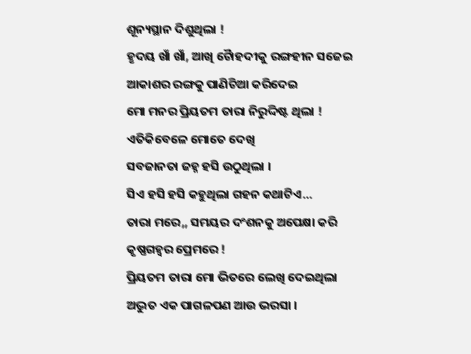ଶୂନ୍ୟସ୍ଥାନ ଦିଶୁଥିଲା !
ହୃଦୟ ଖାଁ ଖାଁ, ଆଖି ଚୋୖହଦୀକୁ ରଙ୍ଗହୀନ ସଜେଇ
ଆକାଶର ରଙ୍ଗକୁ ପାଣିଚିଆ କରିଦେଇ
ମୋ ମନର ପ୍ରିୟତମ ତାରା ନିରୁଦ୍ଦିଷ୍ଟ ଥିଲା !
ଏତିକିବେଳେ ମୋତେ ଦେଖି
ସବଜାନତା ଜହ୍ନ ହସି ଉଠୁଥିଲା ।
ସିଏ ହସି ହସି କହୁଥିଲା ଗହନ କଥାଟିଏ…
ତାରା ମରେ,, ସମୟର ଦଂଶନକୁ ଅପେକ୍ଷା କରି
କୃଷ୍ଣଗହ୍ୱର ପ୍ରେମରେ !
ପ୍ରିୟତମ ତାରା ମୋ ଭିତରେ ଲେଖି ଦେଇଥିଲା
ଅଦ୍ଭୁତ ଏକ ପାଗଳପଣ ଆଉ ଭରସା ।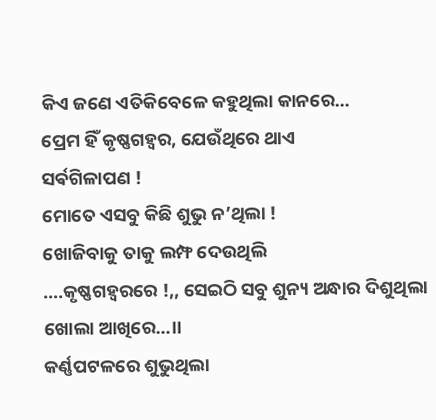କିଏ ଜଣେ ଏତିକିବେଳେ କହୁଥିଲା କାନରେ…
ପ୍ରେମ ହିଁ କୃଷ୍ଣଗହ୍ୱର, ଯେଉଁଥିରେ ଥାଏ
ସର୍ଵଗିଳାପଣ !
ମୋତେ ଏସବୁ କିଛି ଶୁଭୁ ନ’ଥିଲା !
ଖୋଜିବାକୁ ତାକୁ ଲମ୍ଫ ଦେଉଥିଲି
….କୃଷ୍ଣଗହ୍ୱରରେ !,, ସେଇଠି ସବୁ ଶୁନ୍ୟ ଅନ୍ଧାର ଦିଶୁଥିଲା
ଖୋଲା ଆଖିରେ…।।
କର୍ଣ୍ଣପଟଳରେ ଶୁଭୁଥିଲା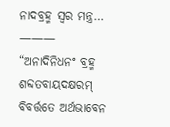ନାଦବ୍ରହ୍ମ ସ୍ୱର ମନ୍ତ୍ର…
——— “ଅନାଦିନିଧନଂ ବ୍ରହ୍ମ ଶବ୍ଦତବାୟଦକ୍ଷରମ୍
ବିବର୍ତ୍ତତେ ଅର୍ଥଭାବେନ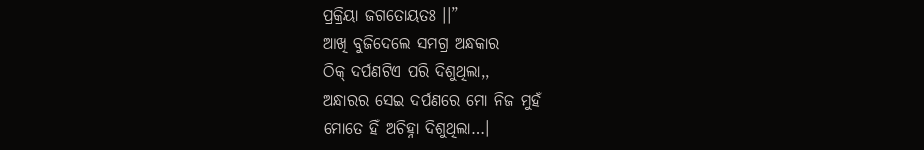ପ୍ରକ୍ରିୟା ଜଗତୋୟତଃ ।।”
ଆଖି ବୁଜିଦେଲେ ସମଗ୍ର ଅନ୍ଧକାର
ଠିକ୍ ଦର୍ପଣଟିଏ ପରି ଦିଶୁଥିଲା,,
ଅନ୍ଧାରର ସେଇ ଦର୍ପଣରେ ମୋ ନିଜ ମୁହଁ
ମୋତେ ହିଁ ଅଚିହ୍ନା ଦିଶୁଥିଲା…।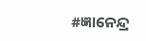#ଜ୍ଞାନେନ୍ଦ୍ର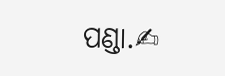ପଣ୍ଡା.✍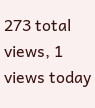273 total views, 1 views today